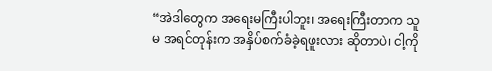“အဲဒါတွေက အရေးမကြီးပါဘူး၊ အရေးကြီးတာက သူမ အရင်တုန်းက အနှိပ်စက်ခံခဲ့ရဖူးလား ဆိုတာပဲ၊ ငါ့ကို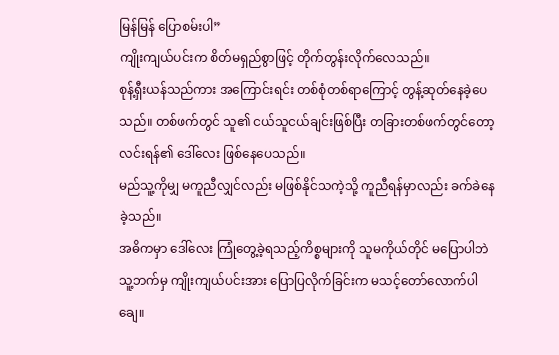မြန်မြန် ပြောစမ်းပါ”
ကျိုးကျယ်ပင်းက စိတ်မရှည်စွာဖြင့် တိုက်တွန်းလိုက်လေသည်။
စုန့်ရှီးယန်သည်ကား အကြောင်းရင်း တစ်စုံတစ်ရာကြောင့် တွန့်ဆုတ်နေခဲ့ပေသည်။ တစ်ဖက်တွင် သူ၏ ငယ်သူငယ်ချင်းဖြစ်ပြီး တခြားတစ်ဖက်တွင်တော့ လင်းရန်၏ ဒေါ်လေး ဖြစ်နေပေသည်။
မည်သူ့ကိုမျှ မကူညီလျှင်လည်း မဖြစ်နိုင်သကဲ့သို့ ကူညီရန်မှာလည်း ခက်ခဲနေခဲ့သည်။
အဓိကမှာ ဒေါ်လေး ကြုံတွေ့ခဲ့ရသည့်ကိစ္စများကို သူမကိုယ်တိုင် မပြောပါဘဲ သူ့ဘက်မှ ကျိုးကျယ်ပင်းအား ပြောပြလိုက်ခြင်းက မသင့်တော်လောက်ပါချေ။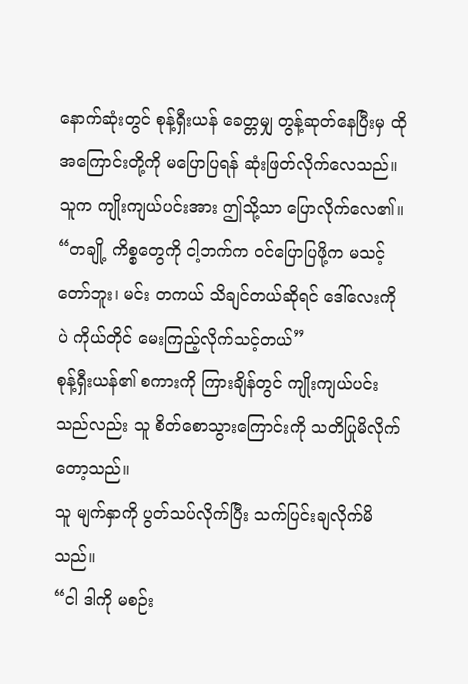နောက်ဆုံးတွင် စုန့်ရှီးယန် ခေတ္တမျှ တွန့်ဆုတ်နေပြီးမှ ထိုအကြောင်းတို့ကို မပြောပြရန် ဆုံးဖြတ်လိုက်လေသည်။ သူက ကျိုးကျယ်ပင်းအား ဤသို့သာ ပြောလိုက်လေ၏။
“တချို့ ကိစ္စတွေကို ငါ့ဘက်က ဝင်ပြောပြဖို့က မသင့်တော်ဘူး၊ မင်း တကယ် သိချင်တယ်ဆိုရင် ဒေါ်လေးကိုပဲ ကိုယ်တိုင် မေးကြည့်လိုက်သင့်တယ်”
စုန့်ရှီးယန်၏ စကားကို ကြားချိန်တွင် ကျိုးကျယ်ပင်းသည်လည်း သူ စိတ်စောသွားကြောင်းကို သတိပြုမိလိုက်တော့သည်။
သူ မျက်နှာကို ပွတ်သပ်လိုက်ပြီး သက်ပြင်းချလိုက်မိသည်။
“ငါ ဒါကို မစဉ်း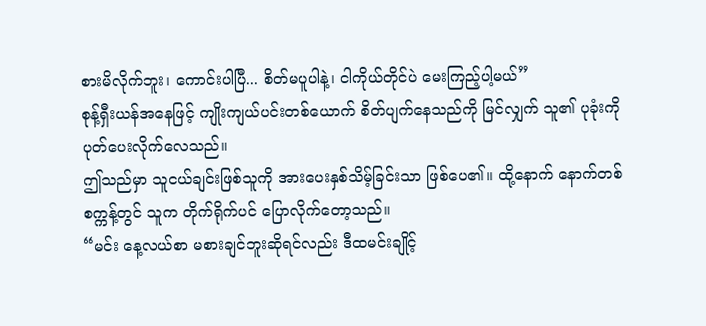စားမိလိုက်ဘူး၊ ကောင်းပါပြီ... စိတ်မပူပါနဲ့၊ ငါကိုယ်တိုင်ပဲ မေးကြည့်ပါ့မယ်”
စုန့်ရှီးယန်အနေဖြင့် ကျိုးကျယ်ပင်းတစ်ယောက် စိတ်ပျက်နေသည်ကို မြင်လျှက် သူ၏ ပုခုံးကို ပုတ်ပေးလိုက်လေသည်။
ဤသည်မှာ သူငယ်ချင်းဖြစ်သူကို အားပေးနှစ်သိမ့်ခြင်းသာ ဖြစ်ပေ၏။ ထို့နောက် နောက်တစ်စက္ကန့်တွင် သူက တိုက်ရိုက်ပင် ပြောလိုက်တော့သည်။
“မင်း နေ့လယ်စာ မစားချင်ဘူးဆိုရင်လည်း ဒီထမင်းချိုင့်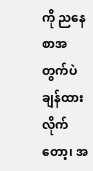ကို ညနေစာအတွက်ပဲ ချန်ထားလိုက်တော့၊ အ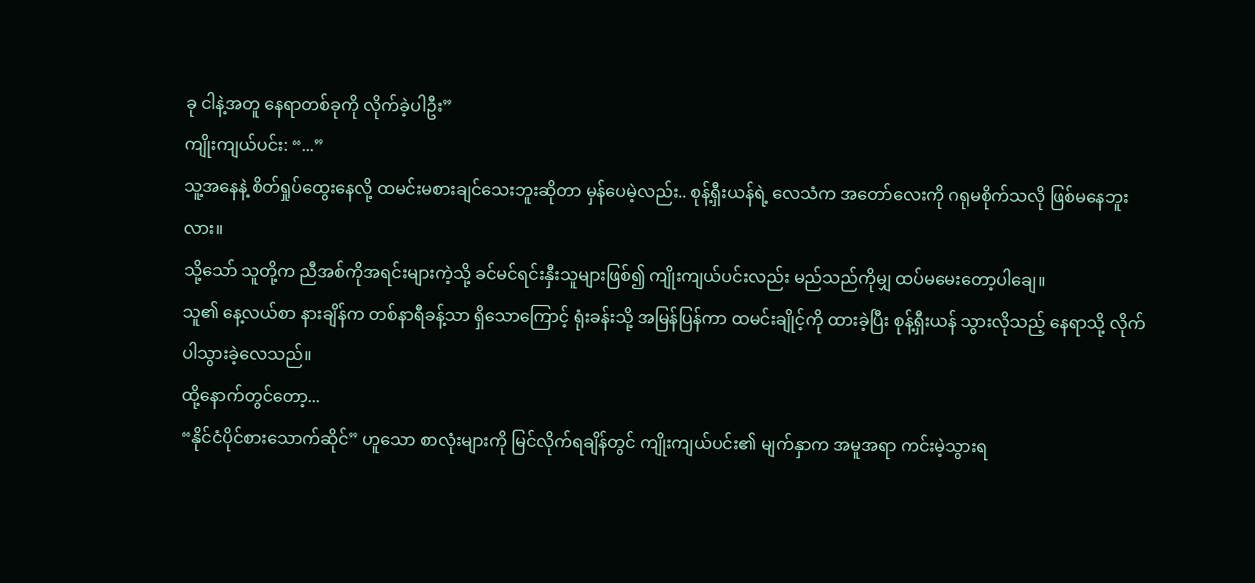ခု ငါနဲ့အတူ နေရာတစ်ခုကို လိုက်ခဲ့ပါဦး”
ကျိုးကျယ်ပင်း: “...”
သူ့အနေနဲ့ စိတ်ရှုပ်ထွေးနေလို့ ထမင်းမစားချင်သေးဘူးဆိုတာ မှန်ပေမဲ့လည်း.. စုန့်ရှီးယန်ရဲ့ လေသံက အတော်လေးကို ဂရုမစိုက်သလို ဖြစ်မနေဘူးလား။
သို့သော် သူတို့က ညီအစ်ကိုအရင်းများကဲ့သို့ ခင်မင်ရင်းနှီးသူများဖြစ်၍ ကျိုးကျယ်ပင်းလည်း မည်သည်ကိုမျှ ထပ်မမေးတော့ပါချေ။
သူ၏ နေ့လယ်စာ နားချိန်က တစ်နာရီခန့်သာ ရှိသောကြောင့် ရုံးခန်းသို့ အမြန်ပြန်ကာ ထမင်းချိုင့်ကို ထားခဲ့ပြီး စုန့်ရှီးယန် သွားလိုသည့် နေရာသို့ လိုက်ပါသွားခဲ့လေသည်။
ထို့နောက်တွင်တော့...
“နိုင်ငံပိုင်စားသောက်ဆိုင်” ဟူသော စာလုံးများကို မြင်လိုက်ရချိန်တွင် ကျိုးကျယ်ပင်း၏ မျက်နှာက အမူအရာ ကင်းမဲ့သွားရ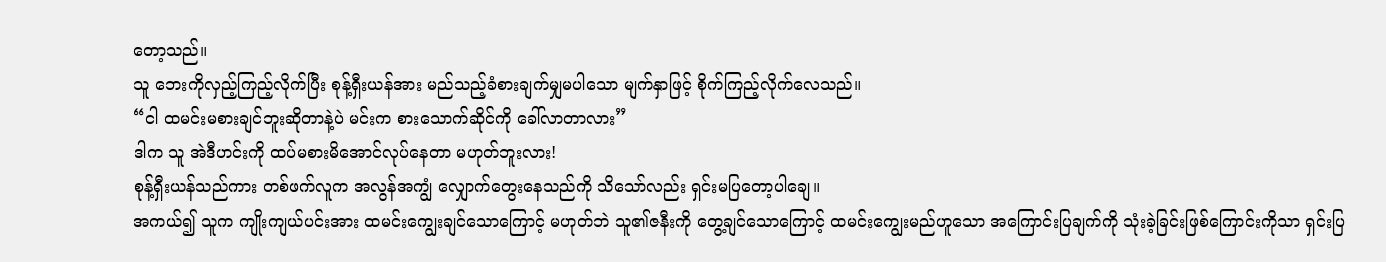တော့သည်။
သူ ဘေးကိုလှည့်ကြည့်လိုက်ပြီး စုန့်ရှီးယန်အား မည်သည့်ခံစားချက်မျှမပါသော မျက်နှာဖြင့် စိုက်ကြည့်လိုက်လေသည်။
“ငါ ထမင်းမစားချင်ဘူးဆိုတာနဲ့ပဲ မင်းက စားသောက်ဆိုင်ကို ခေါ်လာတာလား”
ဒါက သူ အဲဒီဟင်းကို ထပ်မစားမိအောင်လုပ်နေတာ မဟုတ်ဘူးလား!
စုန့်ရှီးယန်သည်ကား တစ်ဖက်လူက အလွန်အကျွံ လျှောက်တွေးနေသည်ကို သိသော်လည်း ရှင်းမပြတော့ပါချေ။
အကယ်၍ သူက ကျိုးကျယ်ပင်းအား ထမင်းကျွေးချင်သောကြောင့် မဟုတ်ဘဲ သူ၏ဇနီးကို တွေ့ချင်သောကြောင့် ထမင်းကျွေးမည်ဟူသော အကြောင်းပြချက်ကို သုံးခဲ့ခြင်းဖြစ်ကြောင်းကိုသာ ရှင်းပြ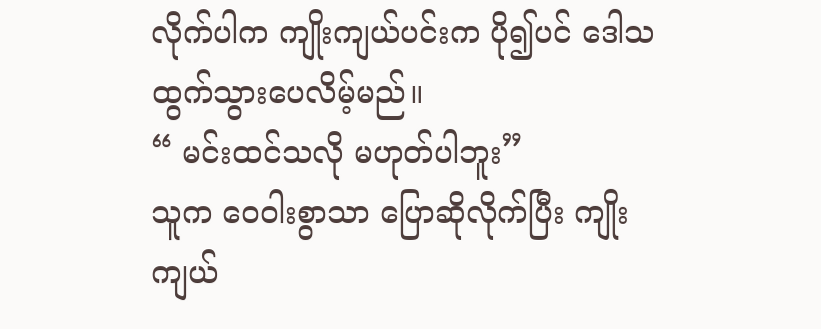လိုက်ပါက ကျိုးကျယ်ပင်းက ပို၍ပင် ဒေါသထွက်သွားပေလိမ့်မည်။
“ မင်းထင်သလို မဟုတ်ပါဘူး”
သူက ဝေဝါးစွာသာ ပြောဆိုလိုက်ပြီး ကျိုးကျယ်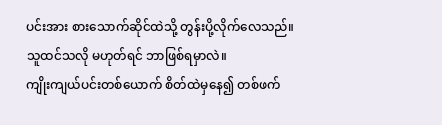ပင်းအား စားသောက်ဆိုင်ထဲသို့ တွန်းပို့လိုက်လေသည်။
သူထင်သလို မဟုတ်ရင် ဘာဖြစ်ရမှာလဲ။
ကျိုးကျယ်ပင်းတစ်ယောက် စိတ်ထဲမှနေ၍ တစ်ဖက်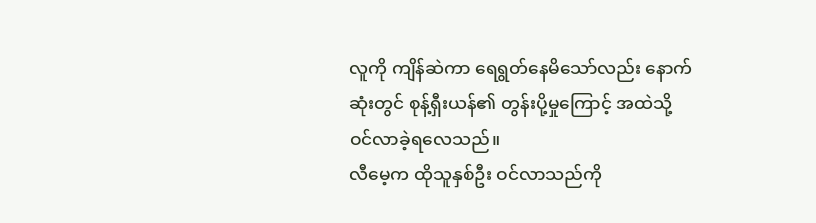လူကို ကျိန်ဆဲကာ ရေရွတ်နေမိသော်လည်း နောက်ဆုံးတွင် စုန့်ရှီးယန်၏ တွန်းပို့မှုကြောင့် အထဲသို့ ဝင်လာခဲ့ရလေသည်။
လီမေ့က ထိုသူနှစ်ဦး ဝင်လာသည်ကို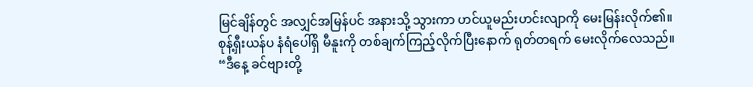မြင်ချိန်တွင် အလျှင်အမြန်ပင် အနားသို့ သွားကာ ဟင်ယူမည်းဟင်းလျာကို မေးမြန်းလိုက်၏။
စုန့်ရှီးယန်ပ နံရံပေါ်ရှိ မီနူးကို တစ်ချက်ကြည့်လိုက်ပြီးနောက် ရုတ်တရက် မေးလိုက်လေသည်။
“ဒီနေ့ ခင်ဗျားတို့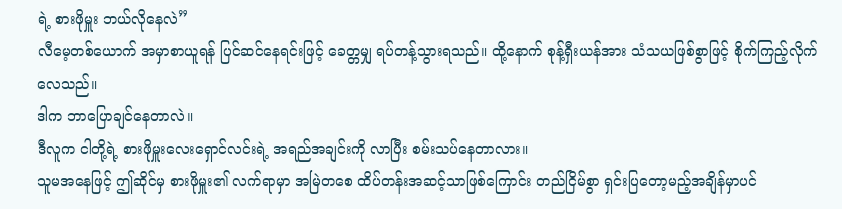ရဲ့ စားဖိုမှူး ဘယ်လိုနေလဲ”
လီမေ့တစ်ယောက် အမှာစာယူရန် ပြင်ဆင်နေရင်းဖြင့် ခေတ္တမျှ ရပ်တန့်သွားရသည်။ ထို့နောက် စုန့်ရှီးယန်အား သံသယဖြစ်စွာဖြင့် စိုက်ကြည့်လိုက်လေသည်။
ဒါက ဘာပြောချင်နေတာလဲ။
ဒီလူက ငါတို့ရဲ့ စားဖိုမှူးလေးရှောင်လင်းရဲ့ အရည်အချင်းကို လာပြီး စမ်းသပ်နေတာလား။
သူမအနေဖြင့် ဤဆိုင်မှ စားဖိုမှူး၏ လက်ရာမှာ အမြဲတစေ ထိပ်တန်းအဆင့်သာဖြစ်ကြောင်း တည်ငြိမ်စွာ ရှင်းပြတော့မည့်အချိန်မှာပင်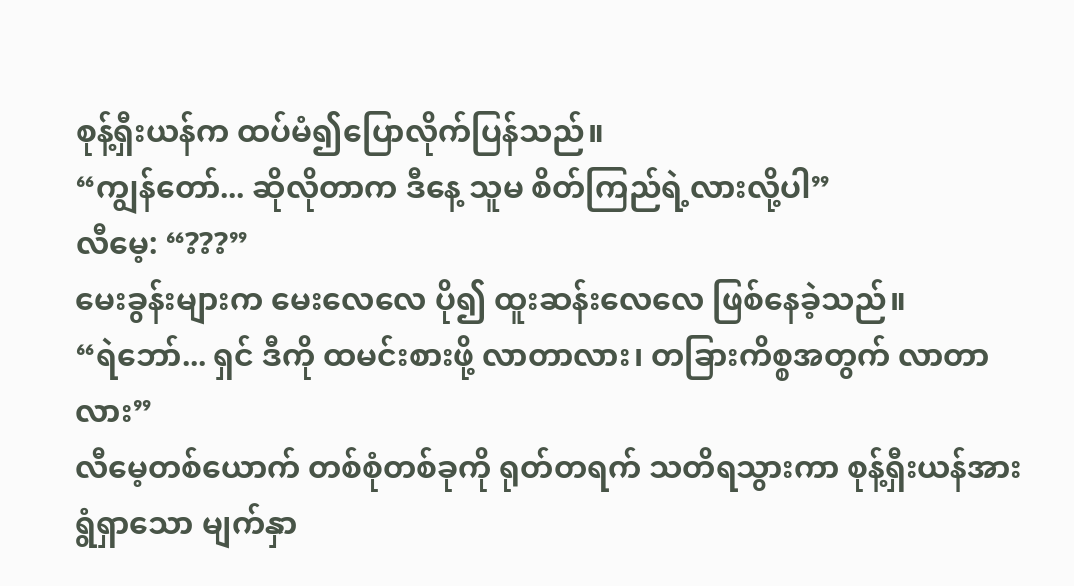စုန့်ရှီးယန်က ထပ်မံ၍ပြောလိုက်ပြန်သည်။
“ကျွန်တော်... ဆိုလိုတာက ဒီနေ့ သူမ စိတ်ကြည်ရဲ့လားလို့ပါ”
လီမေ့: “???”
မေးခွန်းများက မေးလေလေ ပို၍ ထူးဆန်းလေလေ ဖြစ်နေခဲ့သည်။
“ရဲဘော်... ရှင် ဒီကို ထမင်းစားဖို့ လာတာလား၊ တခြားကိစ္စအတွက် လာတာလား”
လီမေ့တစ်ယောက် တစ်စုံတစ်ခုကို ရုတ်တရက် သတိရသွားကာ စုန့်ရှီးယန်အား ရွံရှာသော မျက်နှာ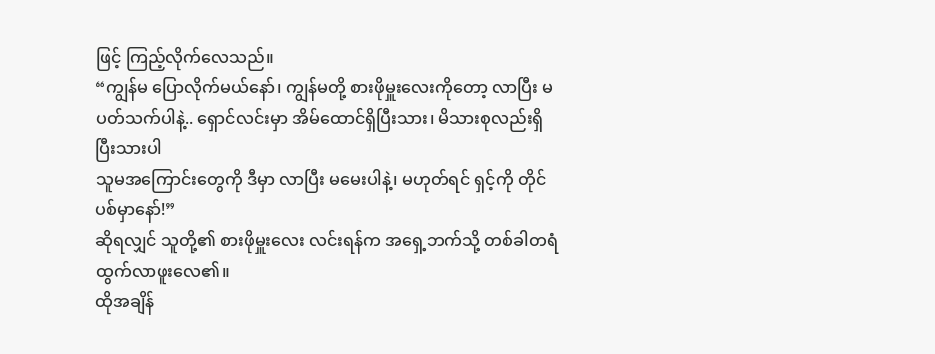ဖြင့် ကြည့်လိုက်လေသည်။
“ကျွန်မ ပြောလိုက်မယ်နော်၊ ကျွန်မတို့ စားဖိုမှူးလေးကိုတော့ လာပြီး မပတ်သက်ပါနဲ့.. ရှောင်လင်းမှာ အိမ်ထောင်ရှိပြီးသား၊ မိသားစုလည်းရှိပြီးသားပါ
သူမအကြောင်းတွေကို ဒီမှာ လာပြီး မမေးပါနဲ့၊ မဟုတ်ရင် ရှင့်ကို တိုင်ပစ်မှာနော်!”
ဆိုရလျှင် သူတို့၏ စားဖိုမှူးလေး လင်းရန်က အရှေ့ဘက်သို့ တစ်ခါတရံ ထွက်လာဖူးလေ၏။
ထိုအချိန်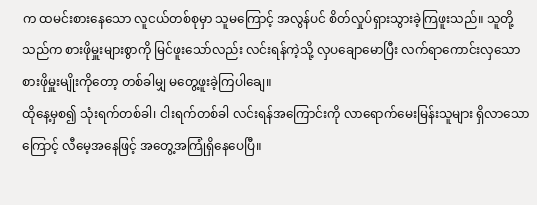က ထမင်းစားနေသော လူငယ်တစ်စုမှာ သူမကြောင့် အလွန်ပင် စိတ်လှုပ်ရှားသွားခဲ့ကြဖူးသည်။ သူတို့သည်က စားဖိုမှူးများစွာကို မြင်ဖူးသော်လည်း လင်းရန်ကဲ့သို့ လှပချောမောပြီး လက်ရာကောင်းလှသော စားဖိုမှူးမျိုးကိုတော့ တစ်ခါမျှ မတွေ့ဖူးခဲ့ကြပါချေ။
ထိုနေ့မှစ၍ သုံးရက်တစ်ခါ၊ ငါးရက်တစ်ခါ လင်းရန်အကြောင်းကို လာရောက်မေးမြန်းသူများ ရှိလာသောကြောင့် လီမေ့အနေဖြင့် အတွေ့အကြုံရှိနေပေပြီ။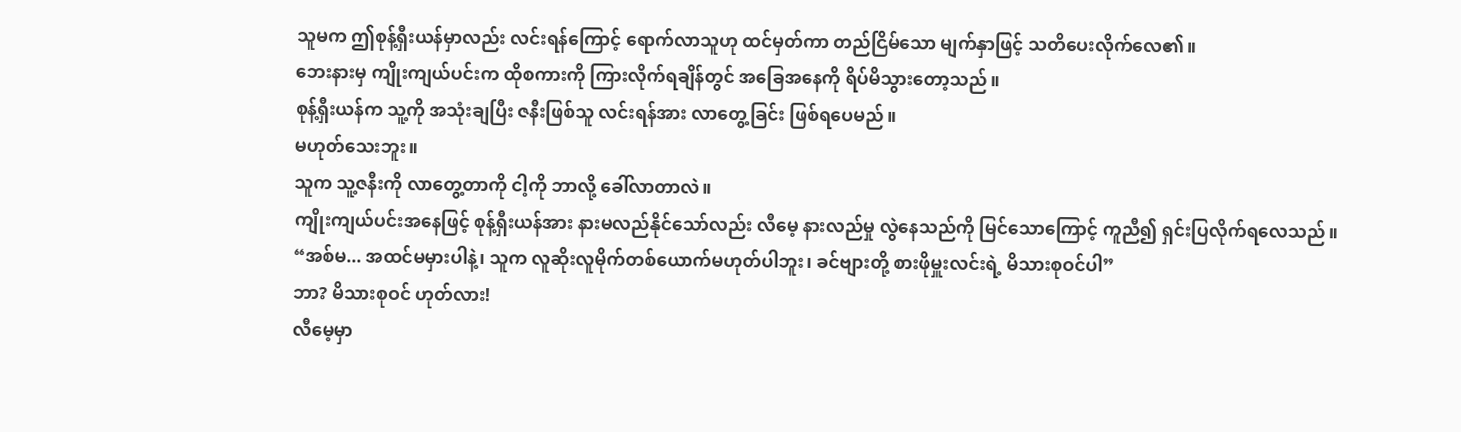သူမက ဤစုန့်ရှီးယန်မှာလည်း လင်းရန်ကြောင့် ရောက်လာသူဟု ထင်မှတ်ကာ တည်ငြိမ်သော မျက်နှာဖြင့် သတိပေးလိုက်လေ၏။
ဘေးနားမှ ကျိုးကျယ်ပင်းက ထိုစကားကို ကြားလိုက်ရချိန်တွင် အခြေအနေကို ရိပ်မိသွားတော့သည်။
စုန့်ရှီးယန်က သူ့ကို အသုံးချပြီး ဇနီးဖြစ်သူ လင်းရန်အား လာတွေ့ခြင်း ဖြစ်ရပေမည်။
မဟုတ်သေးဘူး။
သူက သူ့ဇနီးကို လာတွေ့တာကို ငါ့ကို ဘာလို့ ခေါ်လာတာလဲ။
ကျိုးကျယ်ပင်းအနေဖြင့် စုန့်ရှီးယန်အား နားမလည်နိုင်သော်လည်း လီမေ့ နားလည်မှု လွဲနေသည်ကို မြင်သောကြောင့် ကူညီ၍ ရှင်းပြလိုက်ရလေသည်။
“အစ်မ... အထင်မမှားပါနဲ့၊ သူက လူဆိုးလူမိုက်တစ်ယောက်မဟုတ်ပါဘူး၊ ခင်ဗျားတို့ စားဖိုမှူးလင်းရဲ့ မိသားစုဝင်ပါ”
ဘာ? မိသားစုဝင် ဟုတ်လား!
လီမေ့မှာ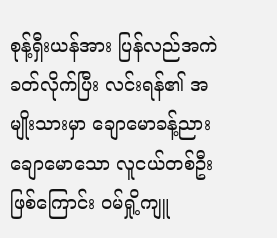စုန့်ရှီးယန်အား ပြန်လည်အကဲခတ်လိုက်ပြီး လင်းရန်၏ အမျိုးသားမှာ ချောမောခန့်ညားချောမောသော လူငယ်တစ်ဦးဖြစ်ကြောင်း ဝမ်ရှို့ကျူ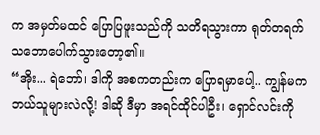က အမှတ်မထင် ပြောပြဖူးသည်ကို သတိရသွားကာ ရုတ်တရက် သဘောပေါက်သွားတော့၏။
“အိုး... ရဲဘော်၊ ဒါကို အစကတည်းက ပြောရမှာပေါ့.. ကျွန်မက ဘယ်သူများလဲလို့! ဒါဆို ဒီမှာ အရင်ထိုင်ပါဦး၊ ရှောင်လင်းကို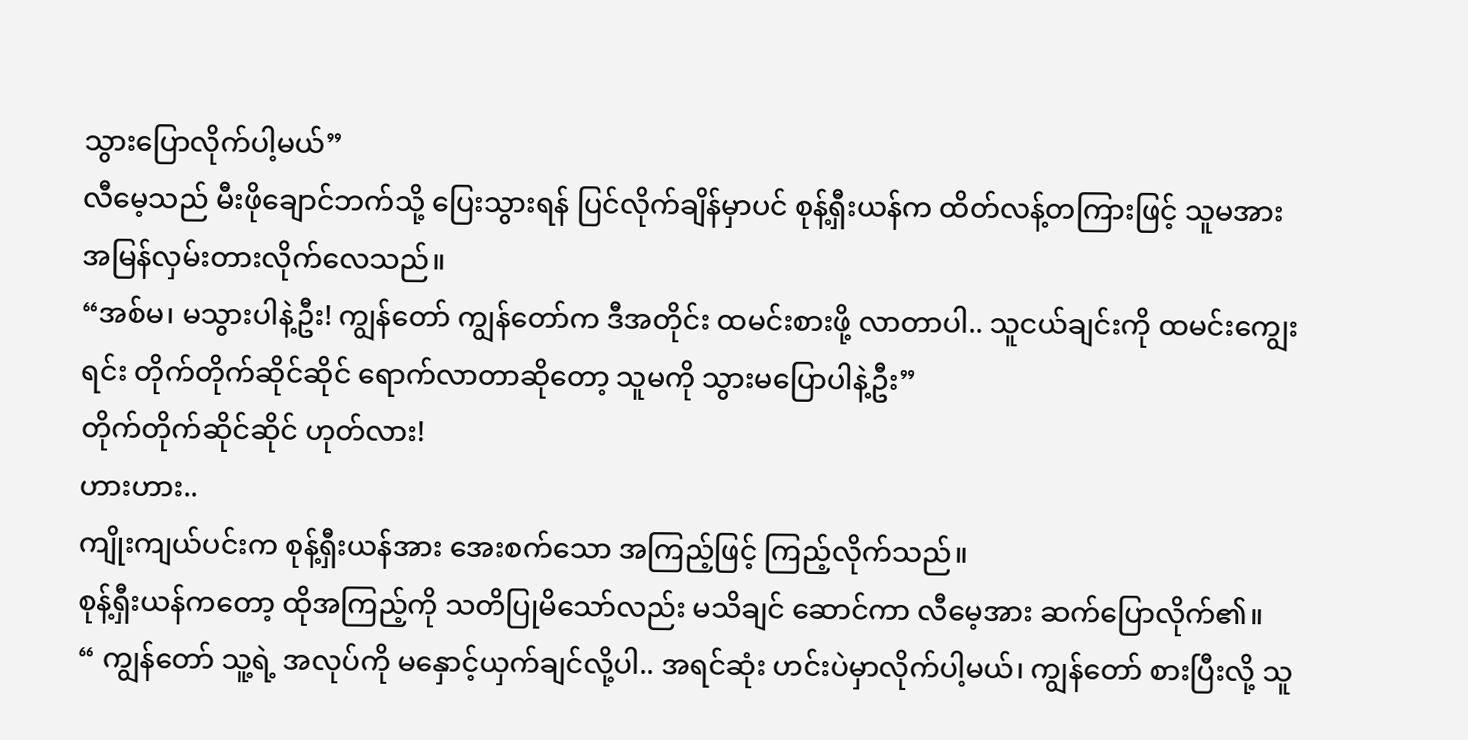သွားပြောလိုက်ပါ့မယ်”
လီမေ့သည် မီးဖိုချောင်ဘက်သို့ ပြေးသွားရန် ပြင်လိုက်ချိန်မှာပင် စုန့်ရှီးယန်က ထိတ်လန့်တကြားဖြင့် သူမအား အမြန်လှမ်းတားလိုက်လေသည်။
“အစ်မ၊ မသွားပါနဲ့ဦး! ကျွန်တော် ကျွန်တော်က ဒီအတိုင်း ထမင်းစားဖို့ လာတာပါ.. သူငယ်ချင်းကို ထမင်းကျွေးရင်း တိုက်တိုက်ဆိုင်ဆိုင် ရောက်လာတာဆိုတော့ သူမကို သွားမပြောပါနဲ့ဦး”
တိုက်တိုက်ဆိုင်ဆိုင် ဟုတ်လား!
ဟားဟား..
ကျိုးကျယ်ပင်းက စုန့်ရှီးယန်အား အေးစက်သော အကြည့်ဖြင့် ကြည့်လိုက်သည်။
စုန့်ရှီးယန်ကတော့ ထိုအကြည့်ကို သတိပြုမိသော်လည်း မသိချင် ဆောင်ကာ လီမေ့အား ဆက်ပြောလိုက်၏။
“ ကျွန်တော် သူ့ရဲ့ အလုပ်ကို မနှောင့်ယှက်ချင်လို့ပါ.. အရင်ဆုံး ဟင်းပဲမှာလိုက်ပါ့မယ်၊ ကျွန်တော် စားပြီးလို့ သူ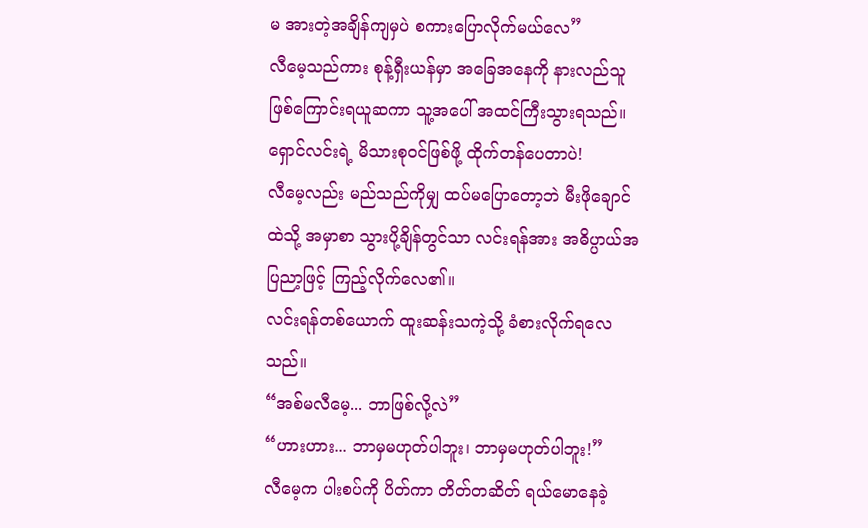မ အားတဲ့အချိန်ကျမှပဲ စကားပြောလိုက်မယ်လေ”
လီမေ့သည်ကား စုန့်ရှီးယန်မှာ အခြေအနေကို နားလည်သူဖြစ်ကြောင်းရယူဆကာ သူ့အပေါ် အထင်ကြီးသွားရသည်။
ရှောင်လင်းရဲ့ မိသားစုဝင်ဖြစ်ဖို့ ထိုက်တန်ပေတာပဲ!
လီမေ့လည်း မည်သည်ကိုမျှ ထပ်မပြောတော့ဘဲ မီးဖိုချောင်ထဲသို့ အမှာစာ သွားပို့ချိန်တွင်သာ လင်းရန်အား အဓိပ္ပာယ်အပြညာ့ဖြင့် ကြည့်လိုက်လေ၏။
လင်းရန်တစ်ယောက် ထူးဆန်းသကဲ့သို့ ခံစားလိုက်ရလေသည်။
“အစ်မလီမေ့... ဘာဖြစ်လို့လဲ”
“ဟားဟား... ဘာမှမဟုတ်ပါဘူး၊ ဘာမှမဟုတ်ပါဘူး!”
လီမေ့က ပါးစပ်ကို ပိတ်ကာ တိတ်တဆိတ် ရယ်မောနေခဲ့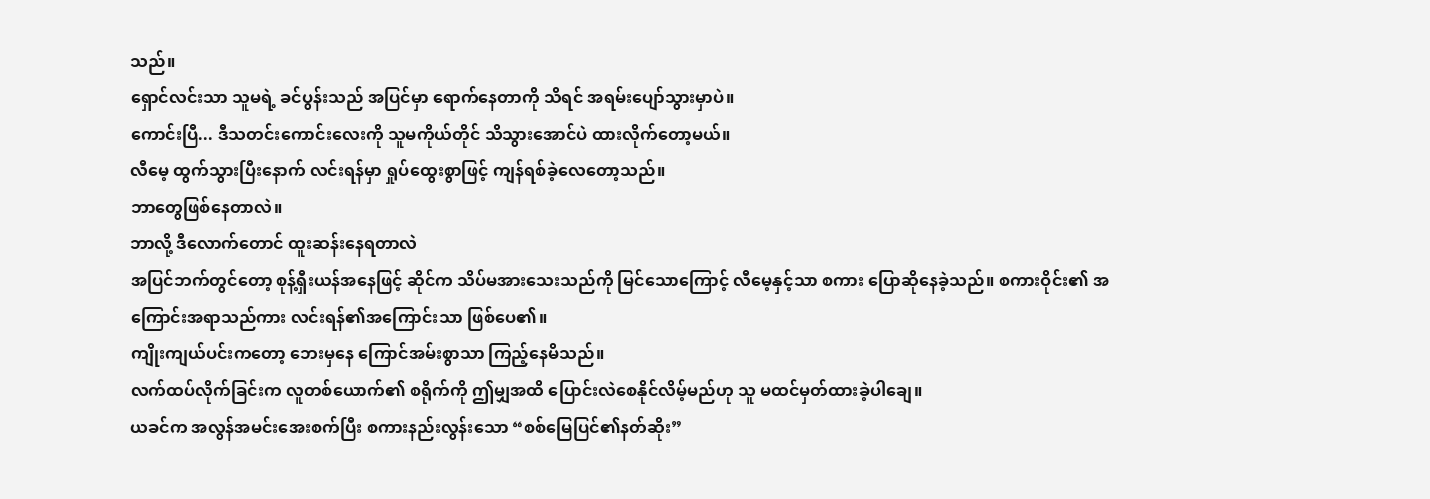သည်။
ရှောင်လင်းသာ သူမရဲ့ ခင်ပွန်းသည် အပြင်မှာ ရောက်နေတာကို သိရင် အရမ်းပျော်သွားမှာပဲ။
ကောင်းပြီ... ဒီသတင်းကောင်းလေးကို သူမကိုယ်တိုင် သိသွားအောင်ပဲ ထားလိုက်တော့မယ်။
လီမေ့ ထွက်သွားပြီးနောက် လင်းရန်မှာ ရှုပ်ထွေးစွာဖြင့် ကျန်ရစ်ခဲ့လေတော့သည်။
ဘာတွေဖြစ်နေတာလဲ။
ဘာလို့ ဒီလောက်တောင် ထူးဆန်းနေရတာလဲ
အပြင်ဘက်တွင်တော့ စုန့်ရှီးယန်အနေဖြင့် ဆိုင်က သိပ်မအားသေးသည်ကို မြင်သောကြောင့် လီမေ့နှင့်သာ စကား ပြောဆိုနေခဲ့သည်။ စကားဝိုင်း၏ အကြောင်းအရာသည်ကား လင်းရန်၏အကြောင်းသာ ဖြစ်ပေ၏။
ကျိုးကျယ်ပင်းကတော့ ဘေးမှနေ ကြောင်အမ်းစွာသာ ကြည့်နေမိသည်။
လက်ထပ်လိုက်ခြင်းက လူတစ်ယောက်၏ စရိုက်ကို ဤမျှအထိ ပြောင်းလဲစေနိုင်လိမ့်မည်ဟု သူ မထင်မှတ်ထားခဲ့ပါချေ။
ယခင်က အလွန်အမင်းအေးစက်ပြီး စကားနည်းလွန်းသော “စစ်မြေပြင်၏နတ်ဆိုး”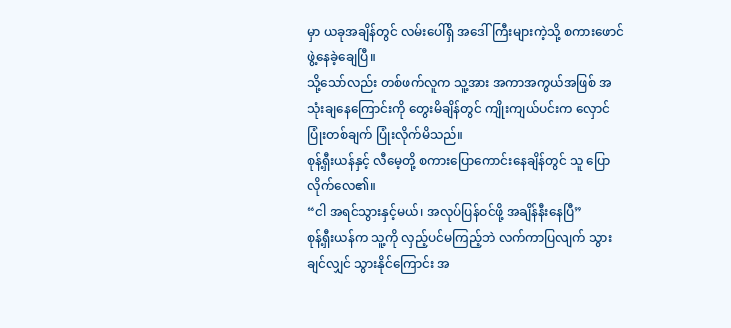မှာ ယခုအချိန်တွင် လမ်းပေါ်ရှိ အဒေါ်ကြီးများကဲ့သို့ စကားဖောင်ဖွဲ့နေခဲ့ချေပြီ။
သို့သော်လည်း တစ်ဖက်လူက သူ့အား အကာအကွယ်အဖြစ် အသုံးချနေကြောင်းကို တွေးမိချိန်တွင် ကျိုးကျယ်ပင်းက လှောင်ပြုံးတစ်ချက် ပြုံးလိုက်မိသည်။
စုန့်ရှီးယန်နှင့် လီမေ့တို့ စကားပြောကောင်းနေချိန်တွင် သူ ပြောလိုက်လေ၏။
“ငါ အရင်သွားနှင့်မယ်၊ အလုပ်ပြန်ဝင်ဖို့ အချိန်နီးနေပြီ”
စုန့်ရှီးယန်က သူ့ကို လှည့်ပင်မကြည့်ဘဲ လက်ကာပြလျက် သွားချင်လျှင် သွားနိုင်ကြောင်း အ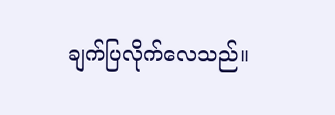ချက်ပြလိုက်လေသည်။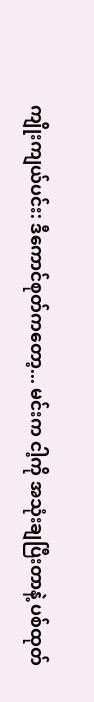ကျိုးကျယ်ပင်း: ဒီကောင်စုတ်ကတော့... မင်းက ငါ့ကို အသုံးချပြီးတာနဲ့ ပစ်ထုတ်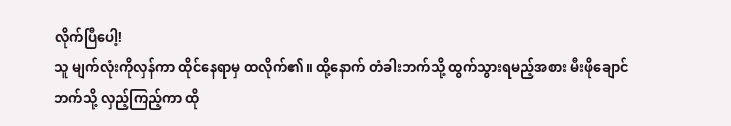လိုက်ပြီပေါ့!
သူ မျက်လုံးကိုလှန်ကာ ထိုင်နေရာမှ ထလိုက်၏။ ထို့နောက် တံခါးဘက်သို့ ထွက်သွားရမည့်အစား မီးဖိုချောင်ဘက်သို့ လှည့်ကြည့်ကာ ထို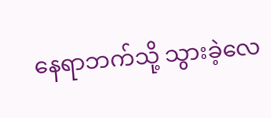နေရာဘက်သို့ သွားခဲ့လေ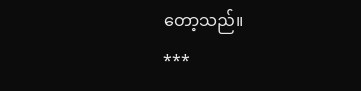တော့သည်။
***